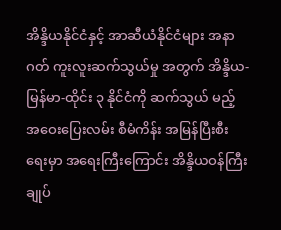အိန္ဒိယနိုင်ငံနှင့် အာဆီယံနိုင်ငံများ အနာဂတ် ကူးလူးဆက်သွယ်မှု အတွက် အိန္ဒိယ-မြန်မာ-ထိုင်း ၃ နိုင်ငံကို ဆက်သွယ် မည့် အဝေးပြေးလမ်း စီမံကိန်း အမြန်ပြီးစီးရေးမှာ အရေးကြီးကြောင်း အိန္ဒိယဝန်ကြီးချုပ်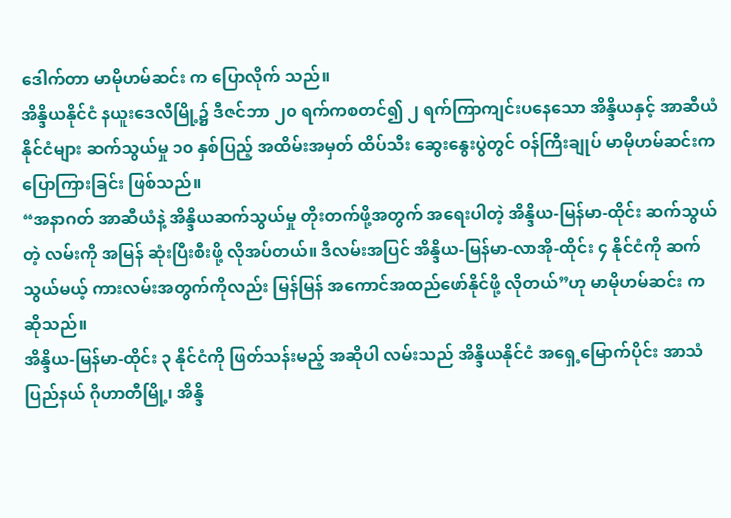ဒေါက်တာ မာမိုဟမ်ဆင်း က ပြောလိုက် သည်။
အိန္ဒိယနိုင်ငံ နယူးဒေလီမြို့၌ ဒီဇင်ဘာ ၂၀ ရက်ကစတင်၍ ၂ ရက်ကြာကျင်းပနေသော အိန္ဒိယနှင့် အာဆီယံနိုင်ငံများ ဆက်သွယ်မှု ၁၀ နှစ်ပြည့် အထိမ်းအမှတ် ထိပ်သီး ဆွေးနွေးပွဲတွင် ဝန်ကြီးချုပ် မာမိုဟမ်ဆင်းက ပြောကြားခြင်း ဖြစ်သည်။
“အနာဂတ် အာဆီယံနဲ့ အိန္ဒိယဆက်သွယ်မှု တိုးတက်ဖို့အတွက် အရေးပါတဲ့ အိန္ဒိယ-မြန်မာ-ထိုင်း ဆက်သွယ်တဲ့ လမ်းကို အမြန် ဆုံးပြီးစီးဖို့ လိုအပ်တယ်။ ဒီလမ်းအပြင် အိန္ဒိယ-မြန်မာ-လာအို-ထိုင်း ၄ နိုင်ငံကို ဆက်သွယ်မယ့် ကားလမ်းအတွက်ကိုလည်း မြန်မြန် အကောင်အထည်ဖော်နိုင်ဖို့ လိုတယ်”ဟု မာမိုဟမ်ဆင်း က ဆိုသည်။
အိန္ဒိယ-မြန်မာ-ထိုင်း ၃ နိုင်ငံကို ဖြတ်သန်းမည့် အဆိုပါ လမ်းသည် အိန္ဒိယနိုင်ငံ အရှေ့မြောက်ပိုင်း အာသံပြည်နယ် ဂိုဟာတီမြို့၊ အိန္ဒိ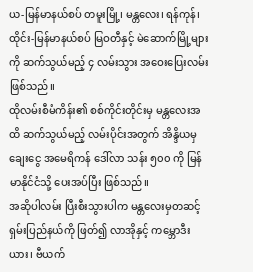ယ-မြန်မာနယ်စပ် တမူးမြို့၊ မန္တလေး၊ ရန်ကုန်၊ ထိုင်း-မြန်မာနယ်စပ် မြဝတီနှင့် မဲဆောက်မြို့များကို ဆက်သွယ်မည့် ၄ လမ်းသွား အဝေးပြေးလမ်း ဖြစ်သည်။
ထိုလမ်းစီမံကိန်း၏ စစ်ကိုင်းတိုင်းမှ မန္တလေးအထိ ဆက်သွယ်မည့် လမ်းပိုင်းအတွက် အိန္ဒိယမှ ချေးငွေ အမေရိကန် ဒေါ်လာ သန်း ၅၀၀ ကို မြန်မာနိုင်ငံသို့ ပေးအပ်ပြီး ဖြစ်သည်။
အဆိုပါလမ်း ပြီးစီးသွားပါက မန္တလေးမှတဆင့် ရှမ်းပြည်နယ်ကို ဖြတ်၍ လာအိုနှင့် ကမ္ဘောဒီးယား၊ ဗီယက်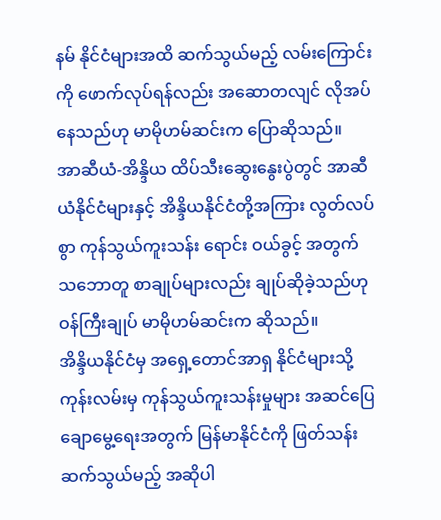နမ် နိုင်ငံများအထိ ဆက်သွယ်မည့် လမ်းကြောင်းကို ဖောက်လုပ်ရန်လည်း အဆောတလျင် လိုအပ်နေသည်ဟု မာမိုဟမ်ဆင်းက ပြောဆိုသည်။
အာဆီယံ-အိန္ဒိယ ထိပ်သီးဆွေးနွေးပွဲတွင် အာဆီယံနိုင်ငံများနှင့် အိန္ဒိယနိုင်ငံတို့အကြား လွတ်လပ်စွာ ကုန်သွယ်ကူးသန်း ရောင်း ဝယ်ခွင့် အတွက် သဘောတူ စာချုပ်များလည်း ချုပ်ဆိုခဲ့သည်ဟု ဝန်ကြီးချုပ် မာမိုဟမ်ဆင်းက ဆိုသည်။
အိန္ဒိယနိုင်ငံမှ အရှေ့တောင်အာရှ နိုင်ငံများသို့ ကုန်းလမ်းမှ ကုန်သွယ်ကူးသန်းမှုများ အဆင်ပြေချောမွေ့ရေးအတွက် မြန်မာနိုင်ငံကို ဖြတ်သန်း ဆက်သွယ်မည့် အဆိုပါ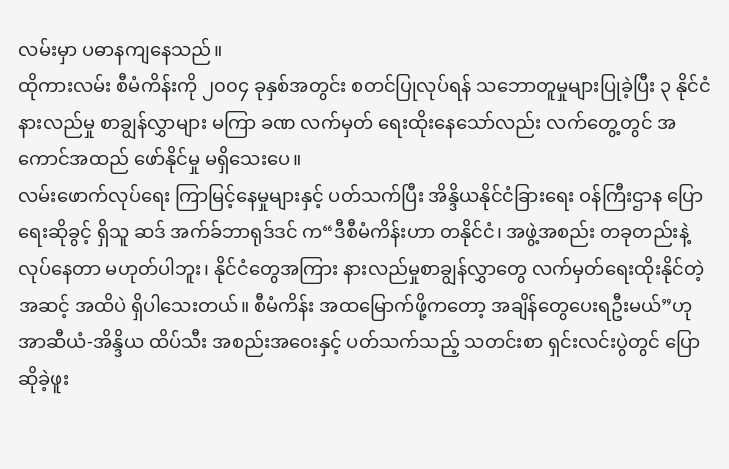လမ်းမှာ ပဓာနကျနေသည်။
ထိုကားလမ်း စီမံကိန်းကို ၂၀၀၄ ခုနှစ်အတွင်း စတင်ပြုလုပ်ရန် သဘောတူမှုများပြုခဲ့ပြီး ၃ နိုင်ငံ နားလည်မှု စာချွန်လွှာများ မကြာ ခဏ လက်မှတ် ရေးထိုးနေသော်လည်း လက်တွေ့တွင် အကောင်အထည် ဖော်နိုင်မှု မရှိသေးပေ။
လမ်းဖောက်လုပ်ရေး ကြာမြင့်နေမှုများနှင့် ပတ်သက်ပြီး အိန္ဒိယနိုင်ငံခြားရေး ဝန်ကြီးဌာန ပြောရေးဆိုခွင့် ရှိသူ ဆဒ် အက်ခ်ဘာရုဒ်ဒင် က“ဒီစီမံကိန်းဟာ တနိုင်ငံ၊ အဖွဲ့အစည်း တခုတည်းနဲ့ လုပ်နေတာ မဟုတ်ပါဘူး၊ နိုင်ငံတွေအကြား နားလည်မှုစာချွန်လွှာတွေ လက်မှတ်ရေးထိုးနိုင်တဲ့ အဆင့် အထိပဲ ရှိပါသေးတယ်။ စီမံကိန်း အထမြောက်ဖို့ကတော့ အချိန်တွေပေးရဦးမယ်”ဟု အာဆီယံ-အိန္ဒိယ ထိပ်သီး အစည်းအဝေးနှင့် ပတ်သက်သည့် သတင်းစာ ရှင်းလင်းပွဲတွင် ပြောဆိုခဲ့ဖူး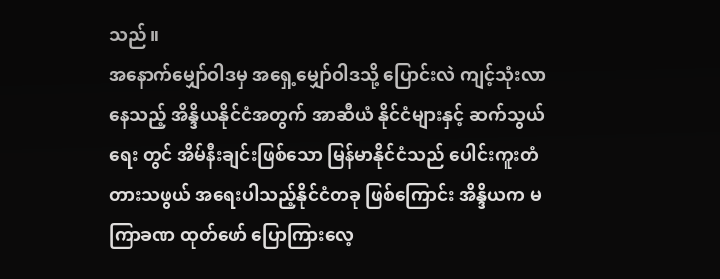သည်။
အနောက်မျှော်ဝါဒမှ အရှေ့မျှော်ဝါဒသို့ ပြောင်းလဲ ကျင့်သုံးလာနေသည့် အိန္ဒိယနိုင်ငံအတွက် အာဆီယံ နိုင်ငံများနှင့် ဆက်သွယ် ရေး တွင် အိမ်နီးချင်းဖြစ်သော မြန်မာနိုင်ငံသည် ပေါင်းကူးတံတားသဖွယ် အရေးပါသည့်နိုင်ငံတခု ဖြစ်ကြောင်း အိန္ဒိယက မကြာခဏ ထုတ်ဖော် ပြောကြားလေ့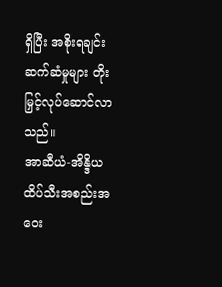ရှိပြီး အစိုးရချင်းဆက်ဆံမှုများ တိုးမြှင့်လုပ်ဆောင်လာ သည်။
အာဆီယံ-အိန္ဒိယ ထိပ်သီးအစည်းအဝေး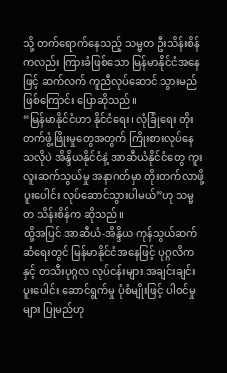သို့ တက်ရောက်နေသည့် သမ္မတ ဦးသိန်းစိန်ကလည်း ကြားခံဖြစ်သော မြန်မာနိုင်ငံအနေဖြင့် ဆက်လက် ကူညီလုပ်ဆောင် သွားမည်ဖြစ်ကြောင်း ပြောဆိုသည်။
“မြန်မာနိုင်ငံဟာ နိုင်ငံရေး၊ လုံခြုံရေး တိုးတက်ဖွံ့ဖြိုးမှုတွေအတွက် ကြိုးစားလုပ်နေသလိုပဲ အိန္ဒိယနိုင်ငံနဲ့ အာဆီယံနိုင်ငံတွေ ကူးလူးဆက်သွယ်မှု အနာဂတ်မှာ တိုးတက်လာဖို့ ပူးပေါင်း လုပ်ဆောင်သွားပါမယ်”ဟု သမ္မတ သိန်းစိန်က ဆိုသည်။
ထို့အပြင် အာဆီယံ-အိန္ဒိယ ကုန်သွယ်ဆက်ဆံရေးတွင် မြန်မာနိုင်ငံအနေဖြင့် ပုဂ္ဂလိကနှင့် တသီးပုဂ္ဂလ လုပ်ငန်းများ အချင်းချင်း ပူးပေါင်း ဆောင်ရွက်မှု ပုံစံမျိုးဖြင့် ပါဝင်မှုများ ပြုမည်ဟု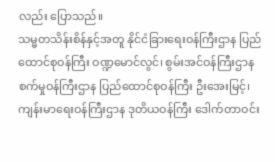လည်း ပြောသည်။
သမ္မတသိန်းစိန်နှင့်အတူ နိုင်ငံခြားရေးဝန်ကြီးဌာန ပြည်ထောင်စုဝန်ကြီး ဝဏ္ဍမောင်လွင်၊ စွမ်းအင်ဝန်ကြီးဌာန စက်မှုဝန်ကြီးဌာန ပြည်ထောင်စုဝန်ကြီး ဦးအေးမြင့်၊ ကျန်းမာရေးဝန်ကြီးဌာန ဒုတိယဝန်ကြီး ဒေါက်တာဝင်း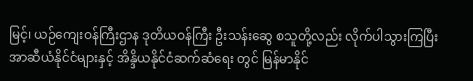မြင့်၊ ယဉ်ကျေးဝန်ကြီးဌာန ဒုတိယဝန်ကြီး ဦးသန်းဆွေ စသူတို့လည်း လိုက်ပါသွားကြပြီး အာဆီယံနိုင်ငံများနှင့် အိန္ဒိယနိုင်ငံဆက်ဆံရေး တွင် မြန်မာနိုင်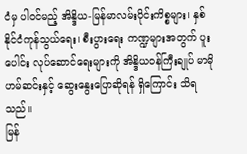ငံမှ ပါဝင်မည့် အိန္ဒိယ-မြန်မာလမ်းပိုင်းကိစ္စများ၊ နှစ်နိုင်ငံကုန်သွယ်ရေး၊ စီးပွားရေး ကဏ္ဍများအတွက် ပူးပေါင်း လုပ်ဆောင်ရေးများကို အိန္ဒိယဝန်ကြီးချုပ် မာမိုဟမ်ဆင်းနှင့် ဆွေးနွေးပြောဆိုရန် ရှိကြောင်း သိရသည်။
မြန်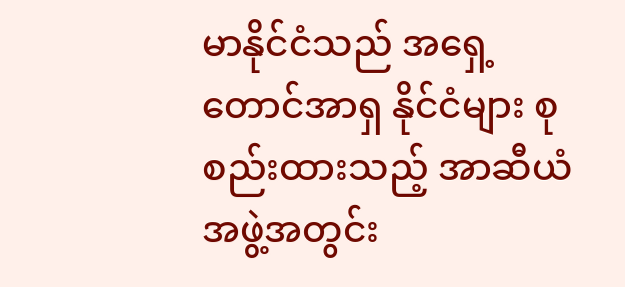မာနိုင်ငံသည် အရှေ့တောင်အာရှ နိုင်ငံများ စုစည်းထားသည့် အာဆီယံ အဖွဲ့အတွင်း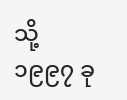သို့ ၁၉၉၇ ခု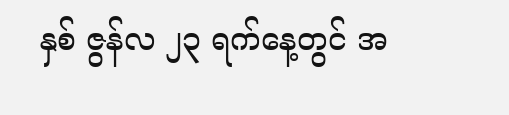နှစ် ဇွန်လ ၂၃ ရက်နေ့တွင် အ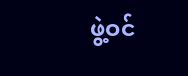ဖွဲ့ဝင်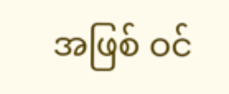အဖြစ် ဝင်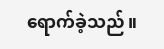ရောက်ခဲ့သည်။